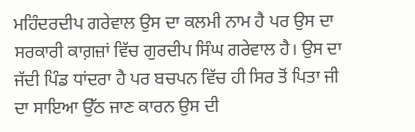ਮਹਿੰਦਰਦੀਪ ਗਰੇਵਾਲ ਉਸ ਦਾ ਕਲਮੀ ਨਾਮ ਹੈ ਪਰ ਉਸ ਦਾ ਸਰਕਾਰੀ ਕਾਗ਼ਜ਼ਾਂ ਵਿੱਚ ਗੁਰਦੀਪ ਸਿੰਘ ਗਰੇਵਾਲ ਹੈ। ਉਸ ਦਾ ਜੱਦੀ ਪਿੰਡ ਧਾਂਦਰਾ ਹੈ ਪਰ ਬਚਪਨ ਵਿੱਚ ਹੀ ਸਿਰ ਤੋਂ ਪਿਤਾ ਜੀ ਦਾ ਸਾਇਆ ਉੱਠ ਜਾਣ ਕਾਰਨ ਉਸ ਦੀ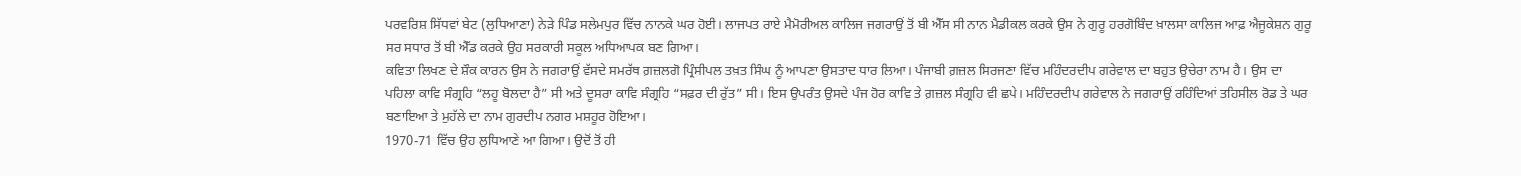ਪਰਵਰਿਸ਼ ਸਿੱਧਵਾਂ ਬੇਟ (ਲੁਧਿਆਣਾ) ਨੇੜੇ ਪਿੰਡ ਸਲੇਮਪੁਰ ਵਿੱਚ ਨਾਨਕੇ ਘਰ ਹੋਈ। ਲਾਜਪਤ ਰਾਏ ਮੈਮੋਰੀਅਲ ਕਾਲਿਜ ਜਗਰਾਉਂ ਤੋਂ ਬੀ ਐੱਸ ਸੀ ਨਾਨ ਮੈਡੀਕਲ ਕਰਕੇ ਉਸ ਨੇ ਗੁਰੂ ਹਰਗੋਬਿੰਦ ਖ਼ਾਲਸਾ ਕਾਲਿਜ ਆਫ਼ ਐਜੂਕੇਸ਼ਨ ਗੁਰੂ ਸਰ ਸਧਾਰ ਤੋਂ ਬੀ ਐੱਡ ਕਰਕੇ ਉਹ ਸਰਕਾਰੀ ਸਕੂਲ ਅਧਿਆਪਕ ਬਣ ਗਿਆ।
ਕਵਿਤਾ ਲਿਖਣ ਦੇ ਸ਼ੌਕ ਕਾਰਨ ਉਸ ਨੇ ਜਗਰਾਉਂ ਵੱਸਦੇ ਸਮਰੱਥ ਗ਼ਜ਼ਲਗੋ ਪ੍ਰਿੰਸੀਪਲ ਤਖ਼ਤ ਸਿੰਘ ਨੂੰ ਆਪਣਾ ਉਸਤਾਦ ਧਾਰ ਲਿਆ। ਪੰਜਾਬੀ ਗ਼ਜ਼ਲ ਸਿਰਜਣਾ ਵਿੱਚ ਮਹਿੰਦਰਦੀਪ ਗਰੇਵਾਲ ਦਾ ਬਹੁਤ ਉਚੇਰਾ ਨਾਮ ਹੈ। ਉਸ ਦਾ ਪਹਿਲਾ ਕਾਵਿ ਸੰਗ੍ਰਹਿ “ਲਹੂ ਬੋਲਦਾ ਹੈ” ਸੀ ਅਤੇ ਦੂਸਰਾ ਕਾਵਿ ਸੰਗ੍ਰਹਿ “ਸਫ਼ਰ ਦੀ ਰੁੱਤ” ਸੀ। ਇਸ ਉਪਰੰਤ ਉਸਦੇ ਪੰਜ ਹੋਰ ਕਾਵਿ ਤੇ ਗ਼ਜ਼ਲ ਸੰਗ੍ਰਹਿ ਵੀ ਛਪੇ। ਮਹਿੰਦਰਦੀਪ ਗਰੇਵਾਲ ਨੇ ਜਗਰਾਉਂ ਰਹਿੰਦਿਆਂ ਤਹਿਸੀਲ ਰੋਡ ਤੇ ਘਰ ਬਣਾਇਆ ਤੇ ਮੁਹੱਲੇ ਦਾ ਨਾਮ ਗੁਰਦੀਪ ਨਗਰ ਮਸ਼ਹੂਰ ਹੋਇਆ।
1970-71 ਵਿੱਚ ਉਹ ਲੁਧਿਆਣੇ ਆ ਗਿਆ। ਉਦੋਂ ਤੋਂ ਹੀ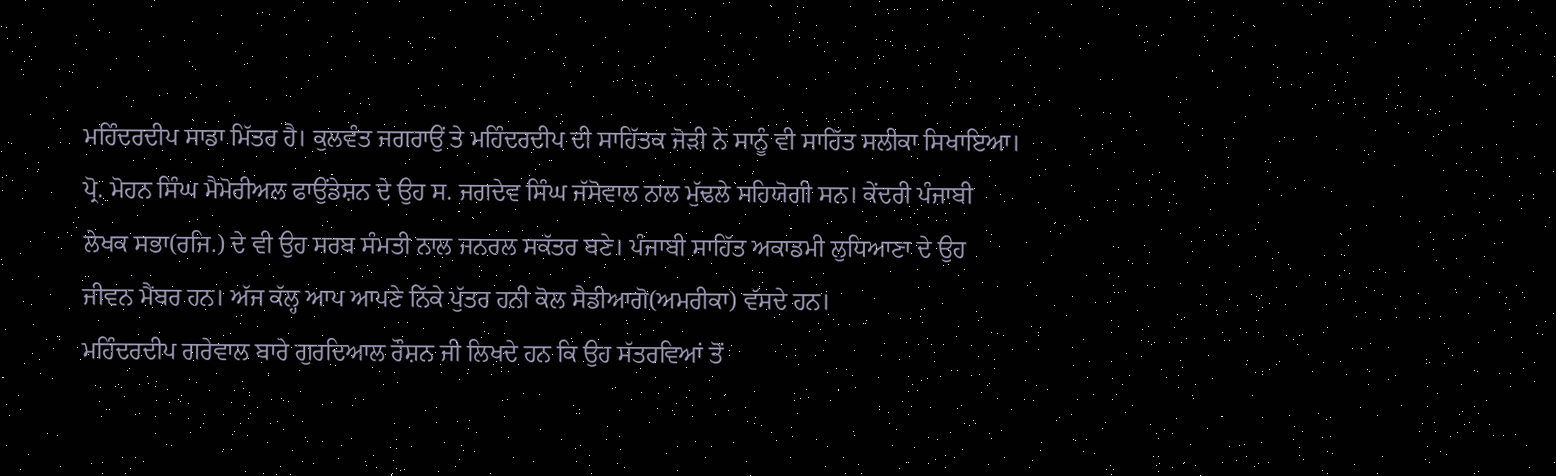ਮਹਿੰਦਰਦੀਪ ਸਾਡਾ ਮਿੱਤਰ ਹੈ। ਕੁਲਵੰਤ ਜਗਰਾਉਂ ਤੇ ਮਹਿੰਦਰਦੀਪ ਦੀ ਸਾਹਿੱਤਕ ਜੋੜੀ ਨੇ ਸਾਨੂੰ ਵੀ ਸਾਹਿੱਤ ਸਲੀਕਾ ਸਿਖਾਇਆ। ਪ੍ਰੋ. ਮੋਹਨ ਸਿੰਘ ਮੈਮੋਰੀਅਲ ਫਾਉਂਡੇਸ਼ਨ ਦੇ ਉਹ ਸ. ਜਗਦੇਵ ਸਿੰਘ ਜੱਸੋਵਾਲ ਨਾਲ ਮੁੱਢਲੇ ਸਹਿਯੋਗੀ ਸਨ। ਕੇਂਦਰੀ ਪੰਜਾਬੀ ਲੇਖਕ ਸਭਾ(ਰਜਿ.) ਦੇ ਵੀ ਉਹ ਸਰਬ ਸੰਮਤੀ ਨਾਲ ਜਨਰਲ ਸਕੱਤਰ ਬਣੇ। ਪੰਜਾਬੀ ਸਾਹਿੱਤ ਅਕਾਡਮੀ ਲੁਧਿਆਣਾ ਦੇ ਉਹ ਜੀਵਨ ਮੈਂਬਰ ਹਨ। ਅੱਜ ਕੱਲ੍ਹ ਆਪ ਆਪਣੇ ਨਿੱਕੇ ਪੁੱਤਰ ਹਨੀ ਕੋਲ ਸੈਡੀਆਗੋ(ਅਮਰੀਕਾ) ਵੱਸਦੇ ਹਨ।
ਮਹਿੰਦਰਦੀਪ ਗਰੇਵਾਲ ਬਾਰੇ ਗੁਰਦਿਆਲ ਰੌਸ਼ਨ ਜੀ ਲਿਖਦੇ ਹਨ ਕਿ ਉਹ ਸੱਤਰਵਿਆਂ ਤੋਂ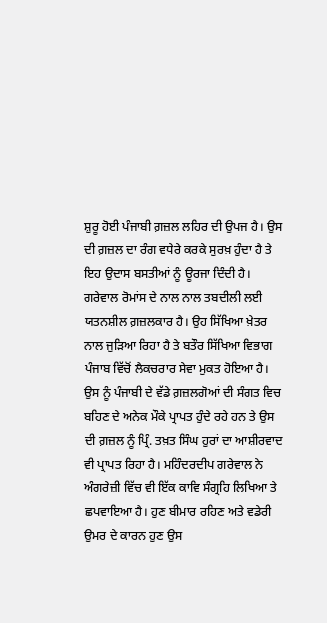ਸ਼ੁਰੂ ਹੋਈ ਪੰਜਾਬੀ ਗ਼ਜ਼ਲ ਲਹਿਰ ਦੀ ਉਪਜ ਹੈ। ਉਸ ਦੀ ਗ਼ਜ਼ਲ ਦਾ ਰੰਗ ਵਧੇਰੇ ਕਰਕੇ ਸੁਰਖ਼ ਹੁੰਦਾ ਹੈ ਤੇ ਇਹ ਉਦਾਸ ਬਸਤੀਆਂ ਨੂੰ ਊਰਜਾ ਦਿੰਦੀ ਹੈ। ਗਰੇਵਾਲ ਰੋਮਾਂਸ ਦੇ ਨਾਲ ਨਾਲ ਤਬਦੀਲੀ ਲਈ ਯਤਨਸ਼ੀਲ ਗ਼ਜ਼ਲਕਾਰ ਹੈ। ਉਹ ਸਿੱਖਿਆ ਖ਼ੇਤਰ ਨਾਲ ਜੁੜਿਆ ਰਿਹਾ ਹੈ ਤੇ ਬਤੌਰ ਸਿੱਖਿਆ ਵਿਭਾਗ ਪੰਜਾਬ ਵਿੱਚੋਂ ਲੈਕਚਰਾਰ ਸੇਵਾ ਮੁਕਤ ਹੋਇਆ ਹੈ। ਉਸ ਨੂੰ ਪੰਜਾਬੀ ਦੇ ਵੱਡੇ ਗ਼ਜ਼ਲਗੋਆਂ ਦੀ ਸੰਗਤ ਵਿਚ ਬਹਿਣ ਦੇ ਅਨੇਕ ਮੌਕੇ ਪ੍ਰਾਪਤ ਹੁੰਦੇ ਰਹੇ ਹਨ ਤੇ ਉਸ ਦੀ ਗ਼ਜ਼ਲ ਨੂੰ ਪ੍ਰਿੰ. ਤਖ਼ਤ ਸਿੰਘ ਹੁਰਾਂ ਦਾ ਆਸ਼ੀਰਵਾਦ ਵੀ ਪ੍ਰਾਪਤ ਰਿਹਾ ਹੈ। ਮਹਿੰਦਰਦੀਪ ਗਰੇਵਾਲ ਨੇ ਅੰਗਰੇਜ਼ੀ ਵਿੱਚ ਵੀ ਇੱਕ ਕਾਵਿ ਸੰਗ੍ਰਹਿ ਲਿਖਿਆ ਤੇ ਛਪਵਾਇਆ ਹੈ। ਹੁਣ ਬੀਮਾਰ ਰਹਿਣ ਅਤੇ ਵਡੇਰੀ ਉਮਰ ਦੇ ਕਾਰਨ ਹੁਣ ਉਸ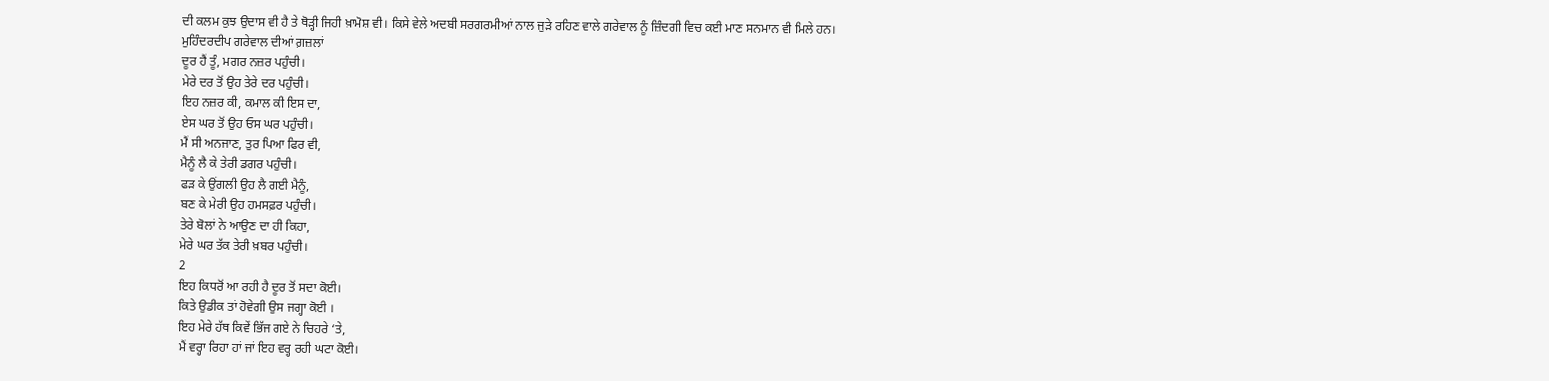ਦੀ ਕਲਮ ਕੁਝ ਉਦਾਸ ਵੀ ਹੈ ਤੇ ਥੋੜ੍ਹੀ ਜਿਹੀ ਖ਼ਾਮੋਸ਼ ਵੀ। ਕਿਸੇ ਵੇਲੇ ਅਦਬੀ ਸਰਗਰਮੀਆਂ ਨਾਲ ਜੁੜੇ ਰਹਿਣ ਵਾਲੇ ਗਰੇਵਾਲ ਨੂੰ ਜ਼ਿੰਦਗੀ ਵਿਚ ਕਈ ਮਾਣ ਸਨਮਾਨ ਵੀ ਮਿਲੇ ਹਨ।
ਮੁਹਿੰਦਰਦੀਪ ਗਰੇਵਾਲ ਦੀਆਂ ਗ਼ਜ਼ਲਾਂ
ਦੂਰ ਹੈਂ ਤੂੰ, ਮਗਰ ਨਜ਼ਰ ਪਹੁੰਚੀ।
ਮੇਰੇ ਦਰ ਤੋਂ ਉਹ ਤੇਰੇ ਦਰ ਪਹੁੰਚੀ।
ਇਹ ਨਜ਼ਰ ਕੀ, ਕਮਾਲ ਕੀ ਇਸ ਦਾ,
ਏਸ ਘਰ ਤੋਂ ਉਹ ਓਸ ਘਰ ਪਹੁੰਚੀ।
ਮੈਂ ਸੀ ਅਨਜਾਣ, ਤੁਰ ਪਿਆ ਫਿਰ ਵੀ,
ਮੈਨੂੰ ਲੈ ਕੇ ਤੇਰੀ ਡਗਰ ਪਹੁੰਚੀ।
ਫੜ ਕੇ ਉਂਗਲੀ ਉਹ ਲੈ ਗਈ ਮੈਨੂੰ,
ਬਣ ਕੇ ਮੇਰੀ ਉਹ ਹਮਸਫ਼ਰ ਪਹੁੰਚੀ।
ਤੇਰੇ ਬੋਲਾਂ ਨੇ ਆਉਣ ਦਾ ਹੀ ਕਿਹਾ,
ਮੇਰੇ ਘਰ ਤੱਕ ਤੇਰੀ ਖ਼ਬਰ ਪਹੁੰਚੀ।
2
ਇਹ ਕਿਧਰੋਂ ਆ ਰਹੀ ਹੈ ਦੂਰ ਤੋਂ ਸਦਾ ਕੋਈ।
ਕਿਤੇ ਉਡੀਕ ਤਾਂ ਹੋਵੇਗੀ ਉਸ ਜਗ੍ਹਾ ਕੋਈ ।
ਇਹ ਮੇਰੇ ਹੱਥ ਕਿਵੇਂ ਭਿੱਜ ਗਏ ਨੇ ਚਿਹਰੇ ‘ਤੇ,
ਮੈਂ ਵਰ੍ਹਾ ਰਿਹਾ ਹਾਂ ਜਾਂ ਇਹ ਵਰ੍ਹ ਰਹੀ ਘਟਾ ਕੋਈ।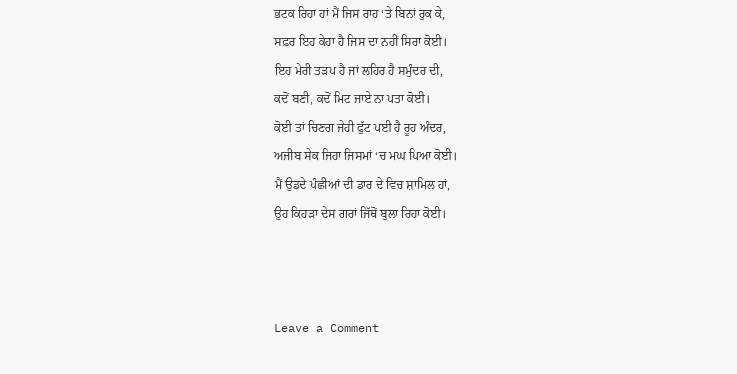ਭਟਕ ਰਿਹਾ ਹਾਂ ਮੈਂ ਜਿਸ ਰਾਹ ‘ਤੇ ਬਿਨਾਂ ਰੁਕ ਕੇ,
ਸਫ਼ਰ ਇਹ ਕੇਹਾ ਹੈ ਜਿਸ ਦਾ ਨਹੀਂ ਸਿਰਾ ਕੋਈ।
ਇਹ ਮੇਰੀ ਤੜਪ ਹੈ ਜਾਂ ਲਹਿਰ ਹੈ ਸਮੁੰਦਰ ਦੀ,
ਕਦੋਂ ਬਣੀ, ਕਦੋਂ ਮਿਟ ਜਾਏ ਨਾ ਪਤਾ ਕੋਈ।
ਕੋਈ ਤਾਂ ਚਿਣਗ ਜੇਹੀ ਫੁੱਟ ਪਈ ਹੈ ਰੂਹ ਅੰਦਰ,
ਅਜੀਬ ਸੇਕ ਜਿਹਾ ਜਿਸਮਾਂ ‘ਚ ਮਘ ਪਿਆ ਕੋਈ।
ਮੈਂ ਉਡਦੇ ਪੰਛੀਆਂ ਦੀ ਡਾਰ ਦੇ ਵਿਚ ਸ਼ਾਮਿਲ ਹਾਂ,
ਉਹ ਕਿਹੜਾ ਦੇਸ ਗਰਾਂ ਜਿੱਥੋਂ ਬੁਲਾ ਰਿਹਾ ਕੋਈ।



Leave a Comment